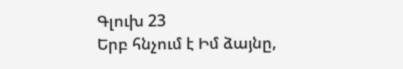Գլուխ 23
Երբ հնչում է Իմ ձայնը,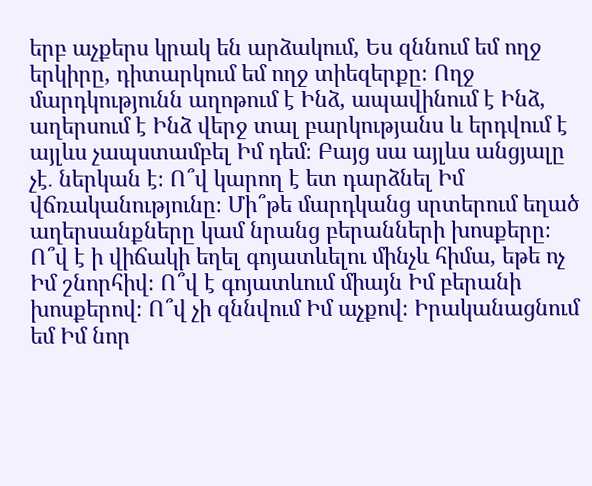երբ աչքերս կրակ են արձակում, Ես զննում եմ ողջ երկիրը, դիտարկում եմ ողջ տիեզերքը։ Ողջ մարդկությունն աղոթում է Ինձ, ապավինում է Ինձ, աղերսում է Ինձ վերջ տալ բարկությանս և երդվում է այլևս չապստամբել Իմ դեմ։ Բայց սա այլևս անցյալը չէ․ ներկան է։ Ո՞վ կարող է ետ դարձնել Իմ վճռականությունը։ Մի՞թե մարդկանց սրտերում եղած աղերսանքները կամ նրանց բերանների խոսքերը։ Ո՞վ է ի վիճակի եղել գոյատևելու մինչև հիմա, եթե ոչ Իմ շնորհիվ։ Ո՞վ է գոյատևում միայն Իմ բերանի խոսքերով։ Ո՞վ չի զննվում Իմ աչքով։ Իրականացնում եմ Իմ նոր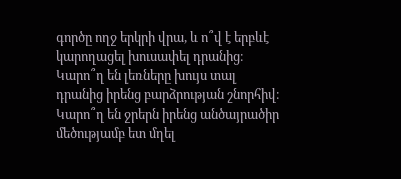գործը ողջ երկրի վրա, և ո՞վ է երբևէ կարողացել խուսափել դրանից։ Կարո՞ղ են լեռները խույս տալ դրանից իրենց բարձրության շնորհիվ։ Կարո՞ղ են ջրերն իրենց անծայրածիր մեծությամբ ետ մղել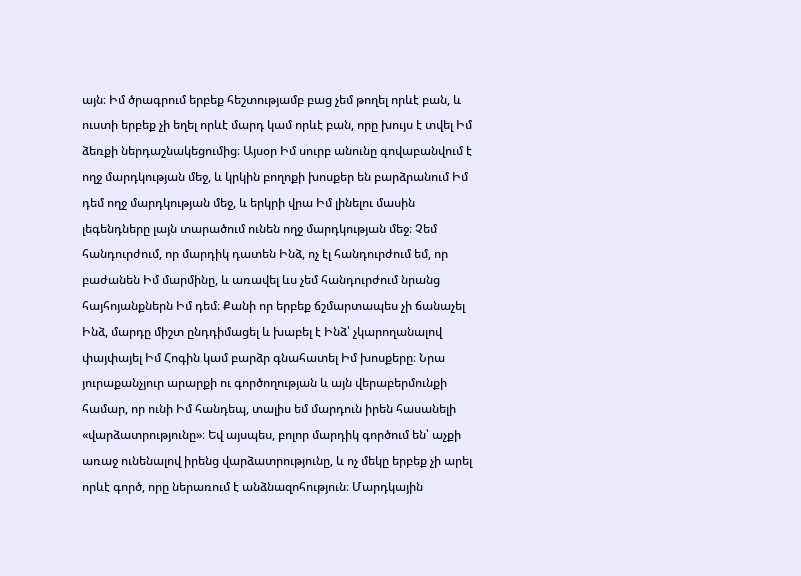այն։ Իմ ծրագրում երբեք հեշտությամբ բաց չեմ թողել որևէ բան, և ուստի երբեք չի եղել որևէ մարդ կամ որևէ բան, որը խույս է տվել Իմ ձեռքի ներդաշնակեցումից։ Այսօր Իմ սուրբ անունը գովաբանվում է ողջ մարդկության մեջ, և կրկին բողոքի խոսքեր են բարձրանում Իմ դեմ ողջ մարդկության մեջ, և երկրի վրա Իմ լինելու մասին լեգենդները լայն տարածում ունեն ողջ մարդկության մեջ։ Չեմ հանդուրժում, որ մարդիկ դատեն Ինձ, ոչ էլ հանդուրժում եմ, որ բաժանեն Իմ մարմինը, և առավել ևս չեմ հանդուրժում նրանց հայհոյանքներն Իմ դեմ։ Քանի որ երբեք ճշմարտապես չի ճանաչել Ինձ, մարդը միշտ ընդդիմացել և խաբել է Ինձ՝ չկարողանալով փայփայել Իմ Հոգին կամ բարձր գնահատել Իմ խոսքերը։ Նրա յուրաքանչյուր արարքի ու գործողության և այն վերաբերմունքի համար, որ ունի Իմ հանդեպ, տալիս եմ մարդուն իրեն հասանելի «վարձատրությունը»։ Եվ այսպես, բոլոր մարդիկ գործում են՝ աչքի առաջ ունենալով իրենց վարձատրությունը, և ոչ մեկը երբեք չի արել որևէ գործ, որը ներառում է անձնազոհություն։ Մարդկային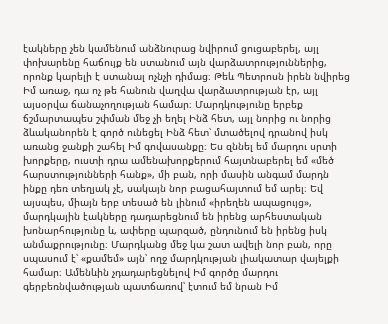էակները չեն կամենում անձնուրաց նվիրում ցուցաբերել, այլ փոխարենը հաճույք են ստանում այն վարձատրություններից, որոնք կարելի է ստանալ ոչնչի դիմաց։ Թեև Պետրոսն իրեն նվիրեց Իմ առաջ, դա ոչ թե հանուն վաղվա վարձատրության էր, այլ այսօրվա ճանաչողության համար։ Մարդկությունը երբեք ճշմարտապես շփման մեջ չի եղել Ինձ հետ, այլ նորից ու նորից ձևականորեն է գործ ունեցել Ինձ հետ՝ մտածելով դրանով իսկ առանց ջանքի շահել Իմ գովասանքը։ Ես զննել եմ մարդու սրտի խորքերը, ուստի դրա ամենախորքերում հայտնաբերել եմ «մեծ հարստությունների հանք», մի բան, որի մասին անգամ մարդն ինքը դեռ տեղյակ չէ, սակայն նոր բացահայտում եմ արել։ Եվ այսպես, միայն երբ տեսած են լինում «իրեղեն ապացույց», մարդկային էակները դադարեցնում են իրենց արհեստական խոնարհությունը և, ափերը պարզած, ընդունում են իրենց իսկ անմաքրությունը։ Մարդկանց մեջ կա շատ ավելի նոր բան, որը սպասում է՝ «քամեմ» այն՝ ողջ մարդկության լիակատար վայելքի համար։ Ամենևին չդադարեցնելով Իմ գործը մարդու գերբեռնվածության պատճառով՝ էտում եմ նրան Իմ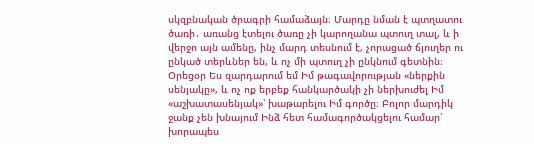սկզբնական ծրագրի համաձայն։ Մարդը նման է պտղատու ծառի․ առանց էտելու ծառը չի կարողանա պտուղ տալ, և ի վերջո այն ամենը, ինչ մարդ տեսնում է, չորացած ճյուղեր ու ընկած տերևներ են, և ոչ մի պտուղ չի ընկնում գետնին։
Օրեցօր Ես զարդարում եմ Իմ թագավորության «ներքին սենյակը», և ոչ ոք երբեք հանկարծակի չի ներխուժել Իմ «աշխատասենյակ»՝ խաթարելու Իմ գործը։ Բոլոր մարդիկ ջանք չեն խնայում Ինձ հետ համագործակցելու համար՝ խորապես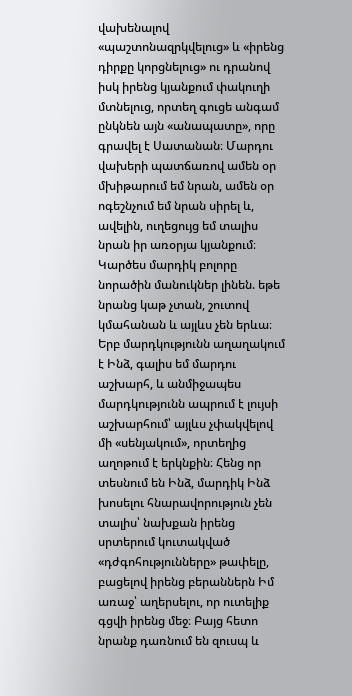վախենալով «պաշտոնազրկվելուց» և «իրենց դիրքը կորցնելուց» ու դրանով իսկ իրենց կյանքում փակուղի մտնելուց, որտեղ գուցե անգամ ընկնեն այն «անապատը», որը գրավել է Սատանան։ Մարդու վախերի պատճառով ամեն օր մխիթարում եմ նրան, ամեն օր ոգեշնչում եմ նրան սիրել և, ավելին, ուղեցույց եմ տալիս նրան իր առօրյա կյանքում։ Կարծես մարդիկ բոլորը նորածին մանուկներ լինեն. եթե նրանց կաթ չտան, շուտով կմահանան և այլևս չեն երևա։ Երբ մարդկությունն աղաղակում է Ինձ, գալիս եմ մարդու աշխարհ, և անմիջապես մարդկությունն ապրում է լույսի աշխարհում՝ այլևս չփակվելով մի «սենյակում», որտեղից աղոթում է երկնքին։ Հենց որ տեսնում են Ինձ, մարդիկ Ինձ խոսելու հնարավորություն չեն տալիս՝ նախքան իրենց սրտերում կուտակված «դժգոհությունները» թափելը, բացելով իրենց բերաններն Իմ առաջ՝ աղերսելու, որ ուտելիք գցվի իրենց մեջ։ Բայց հետո նրանք դառնում են զուսպ և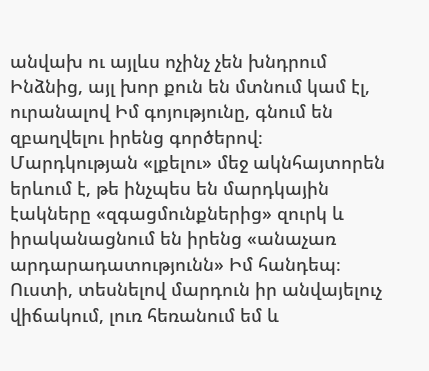անվախ ու այլևս ոչինչ չեն խնդրում Ինձնից, այլ խոր քուն են մտնում կամ էլ, ուրանալով Իմ գոյությունը, գնում են զբաղվելու իրենց գործերով։ Մարդկության «լքելու» մեջ ակնհայտորեն երևում է, թե ինչպես են մարդկային էակները «զգացմունքներից» զուրկ և իրականացնում են իրենց «անաչառ արդարադատությունն» Իմ հանդեպ։ Ուստի, տեսնելով մարդուն իր անվայելուչ վիճակում, լուռ հեռանում եմ և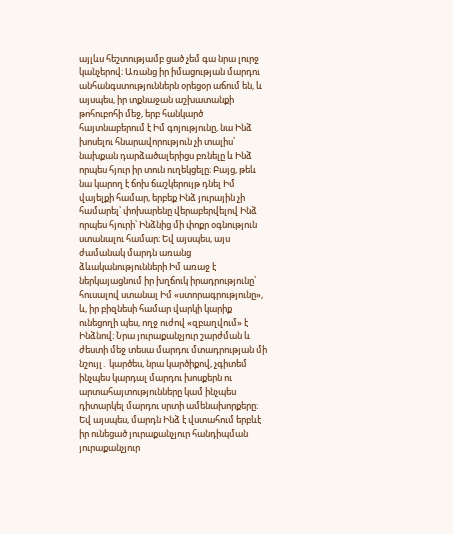այլևս հեշտությամբ ցած չեմ գա նրա լուրջ կանչերով։ Առանց իր իմացության մարդու անհանգստություններն օրեցօր աճում են, և այսպես, իր տքնաջան աշխատանքի թոհուբոհի մեջ, երբ հանկարծ հայտնաբերում է Իմ գոյությունը, նա Ինձ խոսելու հնարավորություն չի տալիս՝ նախքան դարձածալերիցս բռնելը և Ինձ որպես հյուր իր տուն ուղեկցելը։ Բայց, թեև նա կարող է ճոխ ճաշկերույթ դնել Իմ վայելքի համար, երբեք Ինձ յուրային չի համարել՝ փոխարենը վերաբերվելով Ինձ որպես հյուրի՝ Ինձնից մի փոքր օգնություն ստանալու համար։ Եվ այսպես, այս ժամանակ մարդն առանց ձևականությունների Իմ առաջ է ներկայացնում իր խղճուկ իրադրությունը՝ հուսալով ստանալ Իմ «ստորագրությունը», և, իր բիզնեսի համար վարկի կարիք ունեցողի պես, ողջ ուժով «զբաղվում» է Ինձնով։ Նրա յուրաքանչյուր շարժման և ժեստի մեջ տեսա մարդու մտադրության մի նշույլ․ կարծես, նրա կարծիքով, չգիտեմ ինչպես կարդալ մարդու խոսքերն ու արտահայտությունները կամ ինչպես դիտարկել մարդու սրտի ամենախորքերը։ Եվ այսպես, մարդն Ինձ է վստահում երբևէ իր ունեցած յուրաքանչյուր հանդիպման յուրաքանչյուր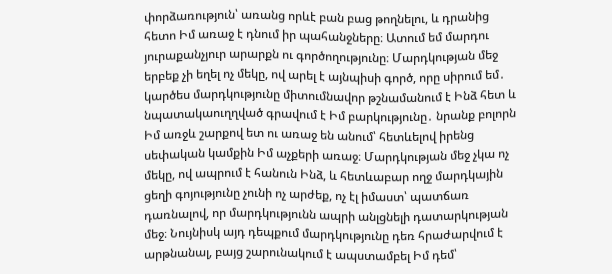փորձառություն՝ առանց որևէ բան բաց թողնելու, և դրանից հետո Իմ առաջ է դնում իր պահանջները։ Ատում եմ մարդու յուրաքանչյուր արարքն ու գործողությունը։ Մարդկության մեջ երբեք չի եղել ոչ մեկը, ով արել է այնպիսի գործ, որը սիրում եմ․ կարծես մարդկությունը միտումնավոր թշնամանում է Ինձ հետ և նպատակաուղղված գրավում է Իմ բարկությունը․ նրանք բոլորն Իմ առջև շարքով ետ ու առաջ են անում՝ հետևելով իրենց սեփական կամքին Իմ աչքերի առաջ։ Մարդկության մեջ չկա ոչ մեկը, ով ապրում է հանուն Ինձ, և հետևաբար ողջ մարդկային ցեղի գոյությունը չունի ոչ արժեք, ոչ էլ իմաստ՝ պատճառ դառնալով, որ մարդկությունն ապրի անլցնելի դատարկության մեջ։ Նույնիսկ այդ դեպքում մարդկությունը դեռ հրաժարվում է արթնանալ, բայց շարունակում է ապստամբել Իմ դեմ՝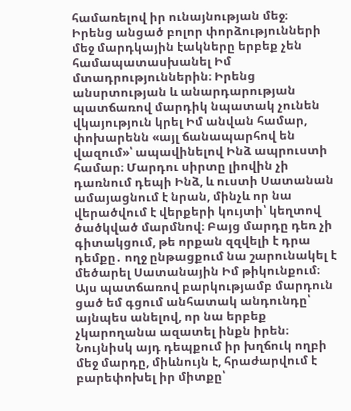համառելով իր ունայնության մեջ։
Իրենց անցած բոլոր փորձությունների մեջ մարդկային էակները երբեք չեն համապատասխանել Իմ մտադրություններին։ Իրենց անսրտության և անարդարության պատճառով մարդիկ նպատակ չունեն վկայություն կրել Իմ անվան համար, փոխարենն «այլ ճանապարհով են վազում»՝ ապավինելով Ինձ ապրուստի համար։ Մարդու սիրտը լիովին չի դառնում դեպի Ինձ, և ուստի Սատանան ամայացնում է նրան, մինչև որ նա վերածվում է վերքերի կույտի՝ կեղտով ծածկված մարմնով։ Բայց մարդը դեռ չի գիտակցում, թե որքան զզվելի է դրա դեմքը․ ողջ ընթացքում նա շարունակել է մեծարել Սատանային Իմ թիկունքում։ Այս պատճառով բարկությամբ մարդուն ցած եմ գցում անհատակ անդունդը՝ այնպես անելով, որ նա երբեք չկարողանա ազատել ինքն իրեն։ Նույնիսկ այդ դեպքում իր խղճուկ ողբի մեջ մարդը, միևնույն է, հրաժարվում է բարեփոխել իր միտքը՝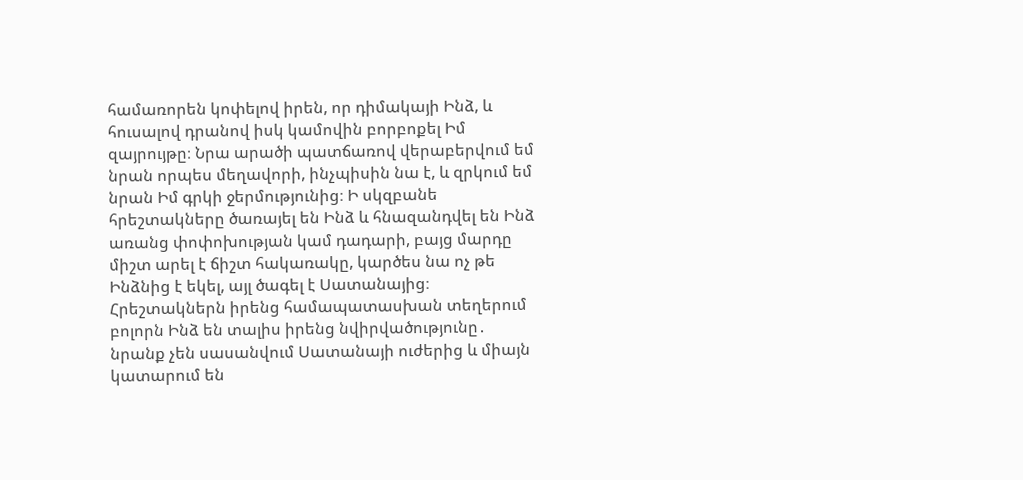համառորեն կոփելով իրեն, որ դիմակայի Ինձ, և հուսալով դրանով իսկ կամովին բորբոքել Իմ զայրույթը։ Նրա արածի պատճառով վերաբերվում եմ նրան որպես մեղավորի, ինչպիսին նա է, և զրկում եմ նրան Իմ գրկի ջերմությունից։ Ի սկզբանե հրեշտակները ծառայել են Ինձ և հնազանդվել են Ինձ առանց փոփոխության կամ դադարի, բայց մարդը միշտ արել է ճիշտ հակառակը, կարծես նա ոչ թե Ինձնից է եկել, այլ ծագել է Սատանայից։ Հրեշտակներն իրենց համապատասխան տեղերում բոլորն Ինձ են տալիս իրենց նվիրվածությունը․ նրանք չեն սասանվում Սատանայի ուժերից և միայն կատարում են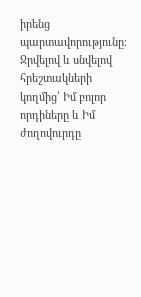իրենց պարտավորությունը։ Ջրվելով և սնվելով հրեշտակների կողմից՝ Իմ բոլոր որդիները և Իմ ժողովուրդը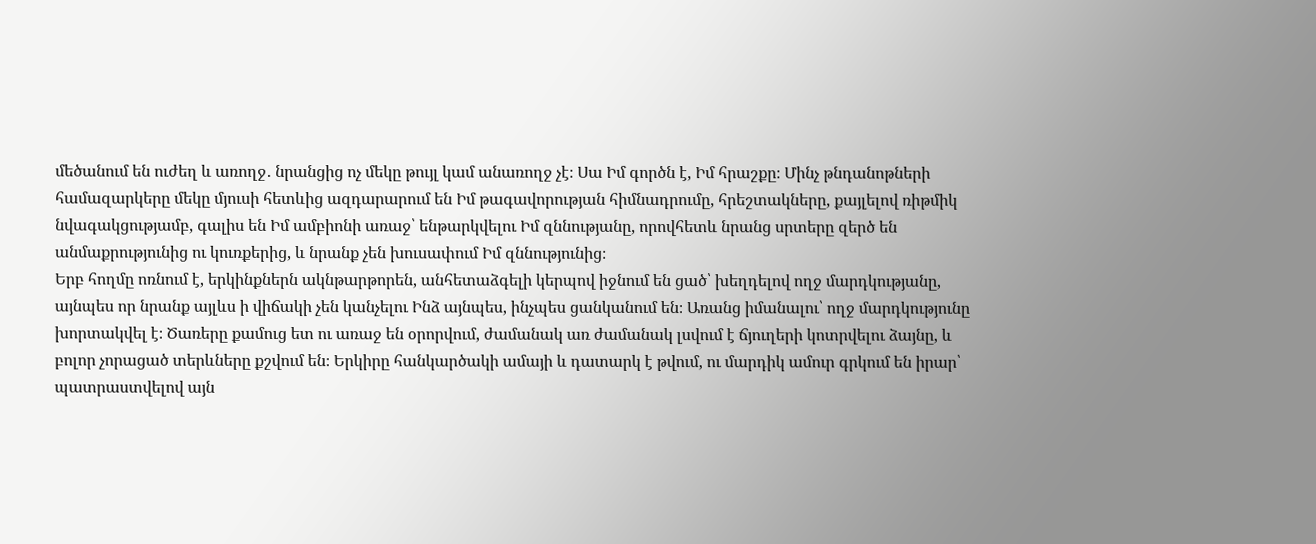մեծանում են ուժեղ և առողջ․ նրանցից ոչ մեկը թույլ կամ անառողջ չէ։ Սա Իմ գործն է, Իմ հրաշքը։ Մինչ թնդանոթների համազարկերը մեկը մյուսի հետևից ազդարարում են Իմ թագավորության հիմնադրումը, հրեշտակները, քայլելով ռիթմիկ նվագակցությամբ, գալիս են Իմ ամբիոնի առաջ՝ ենթարկվելու Իմ զննությանը, որովհետև նրանց սրտերը զերծ են անմաքրությունից ու կուռքերից, և նրանք չեն խուսափում Իմ զննությունից։
Երբ հողմը ոռնում է, երկինքներն ակնթարթորեն, անհետաձգելի կերպով իջնում են ցած՝ խեղդելով ողջ մարդկությանը, այնպես որ նրանք այլևս ի վիճակի չեն կանչելու Ինձ այնպես, ինչպես ցանկանում են։ Առանց իմանալու՝ ողջ մարդկությունը խորտակվել է։ Ծառերը քամուց ետ ու առաջ են օրորվում, ժամանակ առ ժամանակ լսվում է ճյուղերի կոտրվելու ձայնը, և բոլոր չորացած տերևները քշվում են։ Երկիրը հանկարծակի ամայի և դատարկ է թվում, ու մարդիկ ամուր գրկում են իրար՝ պատրաստվելով այն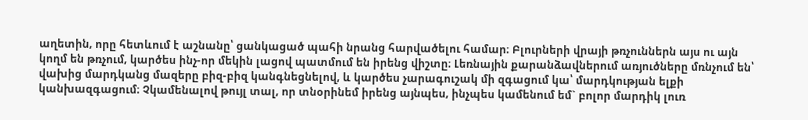աղետին, որը հետևում է աշնանը՝ ցանկացած պահի նրանց հարվածելու համար։ Բլուրների վրայի թռչուններն այս ու այն կողմ են թռչում, կարծես ինչ-որ մեկին լացով պատմում են իրենց վիշտը։ Լեռնային քարանձավներում առյուծները մռնչում են՝ վախից մարդկանց մազերը բիզ-բիզ կանգնեցնելով, և կարծես չարագուշակ մի զգացում կա՝ մարդկության ելքի կանխազգացում։ Չկամենալով թույլ տալ, որ տնօրինեմ իրենց այնպես, ինչպես կամենում եմ` բոլոր մարդիկ լուռ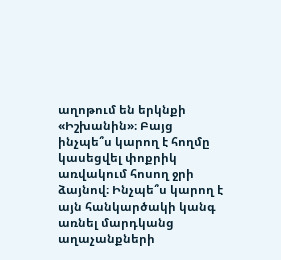աղոթում են երկնքի «Իշխանին»։ Բայց ինչպե՞ս կարող է հողմը կասեցվել փոքրիկ առվակում հոսող ջրի ձայնով։ Ինչպե՞ս կարող է այն հանկարծակի կանգ առնել մարդկանց աղաչանքների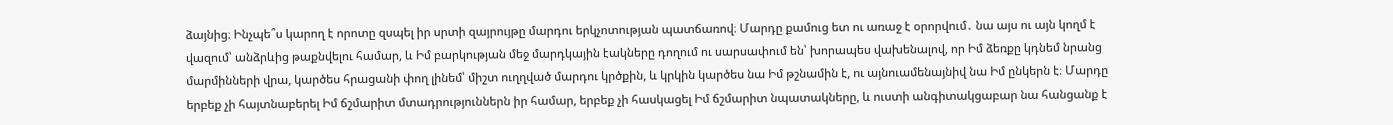ձայնից։ Ինչպե՞ս կարող է որոտը զսպել իր սրտի զայրույթը մարդու երկչոտության պատճառով։ Մարդը քամուց ետ ու առաջ է օրորվում․ նա այս ու այն կողմ է վազում՝ անձրևից թաքնվելու համար, և Իմ բարկության մեջ մարդկային էակները դողում ու սարսափում են՝ խորապես վախենալով, որ Իմ ձեռքը կդնեմ նրանց մարմինների վրա, կարծես հրացանի փող լինեմ՝ միշտ ուղղված մարդու կրծքին, և կրկին կարծես նա Իմ թշնամին է, ու այնուամենայնիվ նա Իմ ընկերն է։ Մարդը երբեք չի հայտնաբերել Իմ ճշմարիտ մտադրություններն իր համար, երբեք չի հասկացել Իմ ճշմարիտ նպատակները, և ուստի անգիտակցաբար նա հանցանք է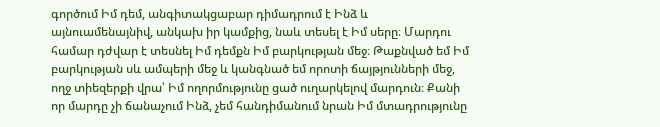գործում Իմ դեմ, անգիտակցաբար դիմադրում է Ինձ և այնուամենայնիվ, անկախ իր կամքից, նաև տեսել է Իմ սերը։ Մարդու համար դժվար է տեսնել Իմ դեմքն Իմ բարկության մեջ։ Թաքնված եմ Իմ բարկության սև ամպերի մեջ և կանգնած եմ որոտի ճայթյունների մեջ, ողջ տիեզերքի վրա՝ Իմ ողորմությունը ցած ուղարկելով մարդուն։ Քանի որ մարդը չի ճանաչում Ինձ, չեմ հանդիմանում նրան Իմ մտադրությունը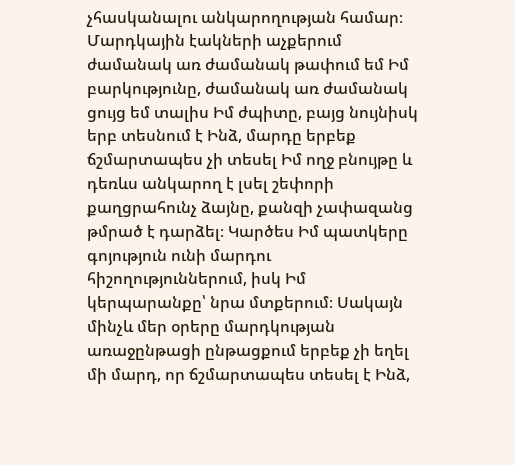չհասկանալու անկարողության համար։ Մարդկային էակների աչքերում ժամանակ առ ժամանակ թափում եմ Իմ բարկությունը, ժամանակ առ ժամանակ ցույց եմ տալիս Իմ ժպիտը, բայց նույնիսկ երբ տեսնում է Ինձ, մարդը երբեք ճշմարտապես չի տեսել Իմ ողջ բնույթը և դեռևս անկարող է լսել շեփորի քաղցրահունչ ձայնը, քանզի չափազանց թմրած է դարձել։ Կարծես Իմ պատկերը գոյություն ունի մարդու հիշողություններում, իսկ Իմ կերպարանքը՝ նրա մտքերում։ Սակայն մինչև մեր օրերը մարդկության առաջընթացի ընթացքում երբեք չի եղել մի մարդ, որ ճշմարտապես տեսել է Ինձ,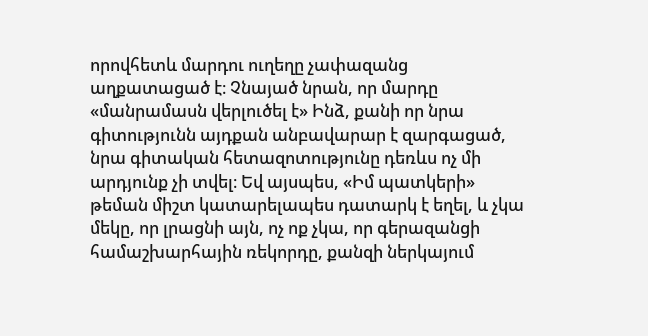որովհետև մարդու ուղեղը չափազանց աղքատացած է։ Չնայած նրան, որ մարդը «մանրամասն վերլուծել է» Ինձ, քանի որ նրա գիտությունն այդքան անբավարար է զարգացած, նրա գիտական հետազոտությունը դեռևս ոչ մի արդյունք չի տվել։ Եվ այսպես, «Իմ պատկերի» թեման միշտ կատարելապես դատարկ է եղել, և չկա մեկը, որ լրացնի այն, ոչ ոք չկա, որ գերազանցի համաշխարհային ռեկորդը, քանզի ներկայում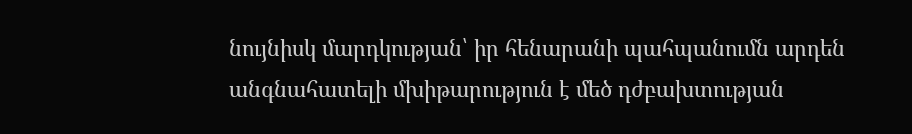նույնիսկ մարդկության՝ իր հենարանի պահպանումն արդեն անգնահատելի մխիթարություն է մեծ դժբախտության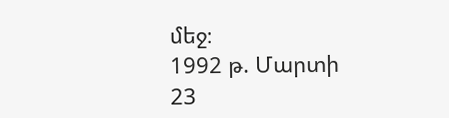մեջ։
1992 թ. Մարտի 23